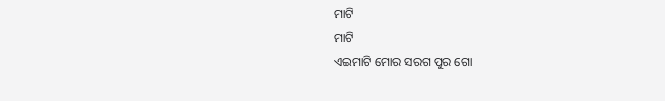ମାଟି
ମାଟି
ଏଇମାଟି ମୋର ସରଗ ପୁର ଗୋ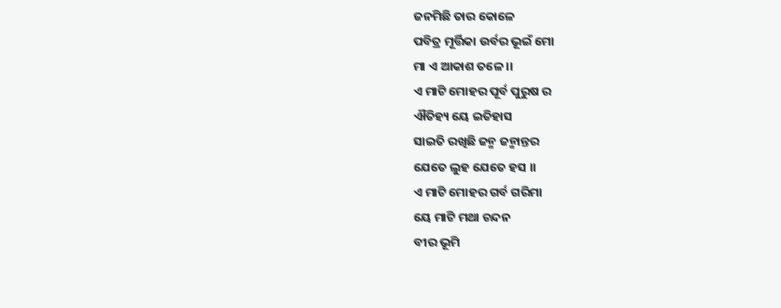ଜନମିଛି ତାର କୋଳେ
ପବିତ୍ର ମୂର୍ତ୍ତିକା ଉର୍ବର ଭୂଇଁ ମୋ
ମା ଏ ଆକାଶ ତଳେ ।।
ଏ ମାଟି ମୋହର ପୂର୍ବ ପୁରୁଷ ର
ଐତିହ୍ୟ ୟେ ଇତିହାସ
ସାଇତି ରଖିଛି ଜନ୍ମ ଜନ୍ମାନ୍ତର
ଯେତେ ଲୁହ ଯେତେ ହସ ।।
ଏ ମାଟି ମୋହର ଗର୍ବ ଗରିମା
ୟେ ମାଟି ମଥା ଚନ୍ଦନ
ବୀର ଭୂମି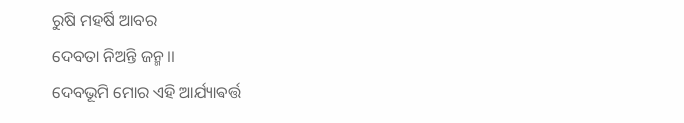ରୁଷି ମହର୍ଷି ଆବର
ଦେବତା ନିଅନ୍ତି ଜନ୍ମ ।।
ଦେବଭୂମି ମୋର ଏହି ଆର୍ଯ୍ୟାଵର୍ତ୍ତ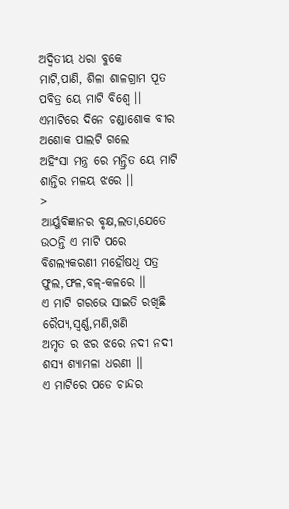ଅଦ୍ୱିତୀୟ ଧରା ବୁକେ
ମାଟି,ପାଣି, ଶିଳା ଶାଳଗ୍ରାମ ପୂତ
ପବିତ୍ର ୟେ ମାଟି ବିଶ୍ଵେ ।।
ଏମାଟିରେ ଦିନେ ଚଣ୍ଡାଶୋକ ବୀର
ଅଶୋକ ପାଲଟି ଗଲେ
ଅହିଂସା ମନ୍ତ୍ର ରେ ମନ୍ତ୍ରିତ ୟେ ମାଟି
ଶାନ୍ତିର ମଳୟ ଝରେ ।।
>
ଆର୍ୟୁବିଜ୍ଞାନର ବୃକ୍ଷ,ଲତା,ଯେତେ
ଉଠନ୍ତି ଏ ମାଟି ପରେ
ବିଶଲ୍ୟକରଣୀ ମହୌଷଧି ପତ୍ର
ଫୁଲ,ଫଳ,ବଳ୍-କଳରେ ।।
ଏ ମାଟି ଗରଭେ ସାଇତି ରଖିଛି
ରୈପ୍ୟ,ସ୍ଵର୍ଣ୍ଣ,ମଣି,ଖଣି
ଅମୃତ ର ଝର ଝରେ ନଦୀ ନଦୀ
ଶସ୍ୟ ଶ୍ୟାମଳା ଧରଣୀ ।।
ଏ ମାଟିରେ ପଡେ ଚାନ୍ଦର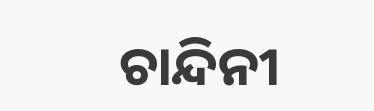ଚାନ୍ଦିନୀ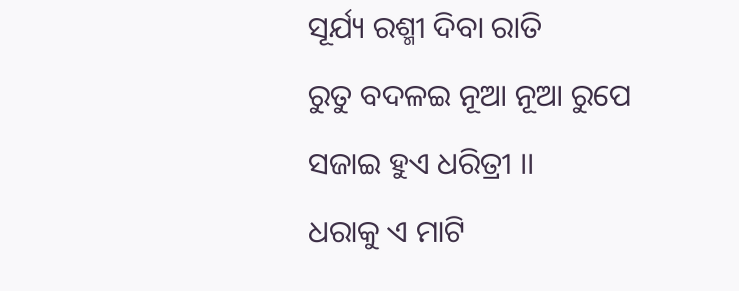ସୂର୍ଯ୍ୟ ରଶ୍ମୀ ଦିବା ରାତି
ରୁତୁ ବଦଳଇ ନୂଆ ନୂଆ ରୁପେ
ସଜାଇ ହୁଏ ଧରିତ୍ରୀ ।।
ଧରାକୁ ଏ ମାଟି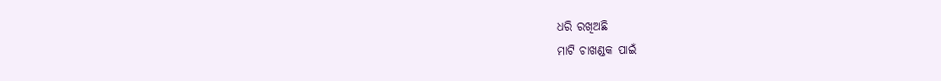ଧରି ରଖିଅଛି
ମାଟି ଚାଖଣ୍ଡକ ପାଇଁ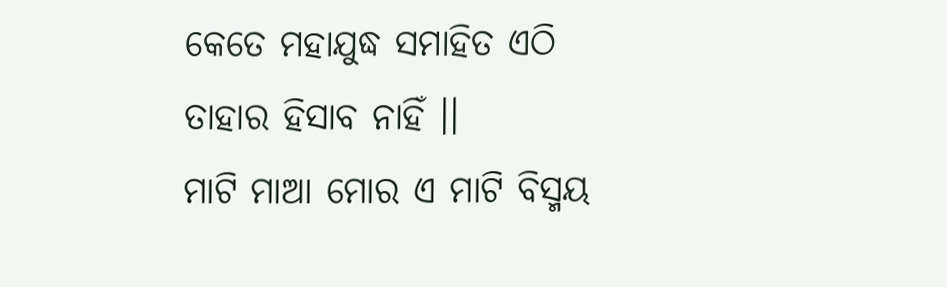କେତେ ମହାଯୁଦ୍ଧ ସମାହିତ ଏଠି
ତାହାର ହିସାବ ନାହିଁ ।।
ମାଟି ମାଆ ମୋର ଏ ମାଟି ବିସ୍ମୟ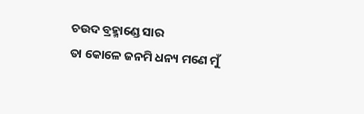ଚଉଦ ବ୍ରହ୍ମାଣ୍ଡେ ସାର
ତା କୋଳେ ଜନମି ଧନ୍ୟ ମଣେ ମୁଁ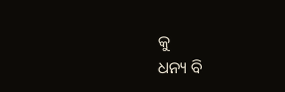କୁ
ଧନ୍ୟ ବି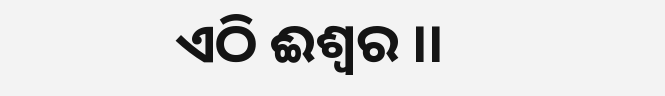ଏଠି ଈଶ୍ୱର ।।